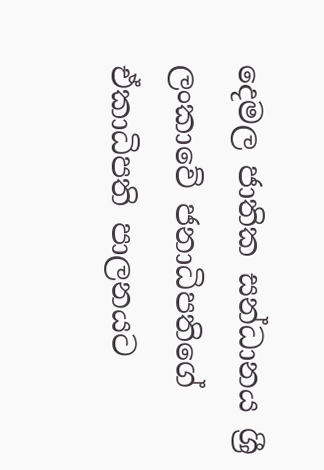දෙමල ජාතික සන්ධානය ශ්‍රී ලංකාවේ ජනාධිපතිගේ ඒකාධිපති පාලනයට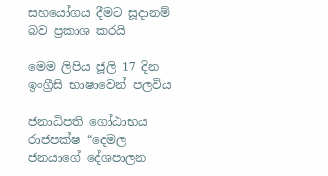සහයෝගය දීමට සූදානම් බව ප්‍රකාශ කරයි

මෙම ලිපිය ජූලි 17 දින ඉංග්‍රීසි භාෂාවෙන් පලවිය

ජනාධිපති ගෝඨාභය රාජපක්ෂ “දෙමල ජනයාගේ දේශපාලන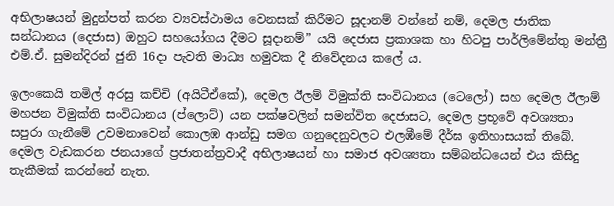අභිලාෂයන් මුදුන්පත් කරන ව්‍යවස්ථාමය වෙනසක් කිරීමට සූදානම් වන්නේ නම්, දෙමල ජාතික සන්ධානය (දෙජාස) ඔහුට සහයෝගය දීමට සූදානම්” යයි දෙජාස ප්‍රකාශක හා හිටපු පාර්ලිමේන්තු මන්ත්‍රී එම්.ඒ. සුමන්දිරන් ජුනි 16දා පැවති මාධ්‍ය හමුවක දී නිවේදනය කලේ ය.

ඉලංකෙයි තමිල් අරසු කච්චි (අයිටීඒකේ), දෙමල ඊලම් විමුක්ති සංවිධානය (ටෙලෝ) සහ දෙමල ඊලාම් මහජන විමුක්ති සංවිධානය (ප්ලොට්) යන පක්ෂවලින් සමන්විත දෙජාසට, දෙමල ප්‍රභූවේ අවශ්‍යතා සපුරා ගැනීමේ උවමනාවෙන් කොලඹ ආන්ඩු සමග ගනුදෙනුවලට එලඹීමේ දීර්ඝ ඉතිහාසයක් තිබේ. දෙමල වැඩකරන ජනයාගේ ප්‍රජාතන්ත්‍රවාදී අභිලාෂයන් හා සමාජ අවශ්‍යතා සම්බන්ධයෙන් එය කිසිදු තැකීමක් කරන්නේ නැත.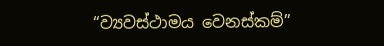“ව්‍යවස්ථාමය වෙනස්කම්”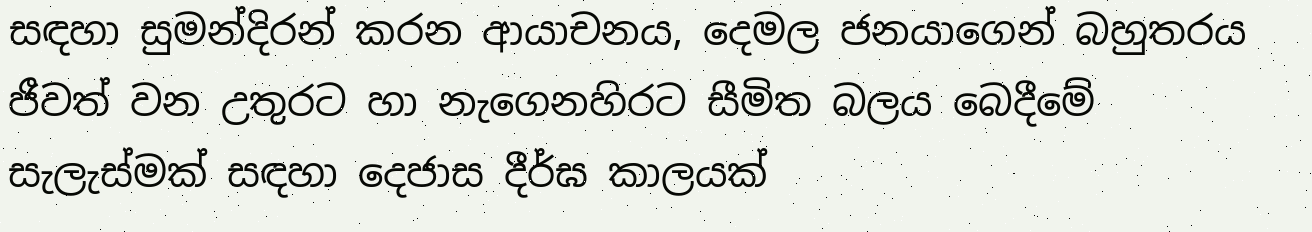සඳහා සුමන්දිරන් කරන ආයාචනය, දෙමල ජනයාගෙන් බහුතරය ජීවත් වන උතුරට හා නැගෙනහිරට සීමිත බලය බෙදීමේ සැලැස්මක් සඳහා දෙජාස දීර්ඝ කාලයක්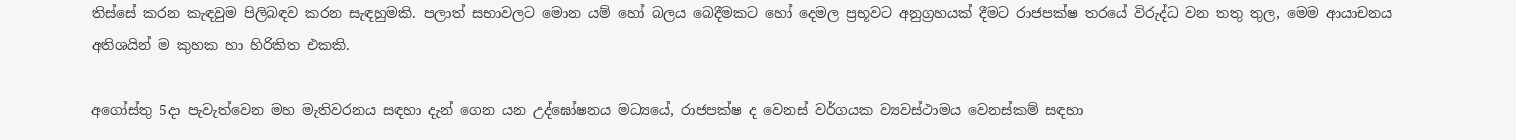තිස්සේ කරන කැඳවුම පිලිබඳව කරන සැඳහුමකි. පලාත් සභාවලට මොන යම් හෝ බලය බෙදීමකට හෝ දෙමල ප්‍රභූවට අනුග්‍රහයක් දීමට රාජපක්ෂ තරයේ විරුද්ධ වන තතු තුල, මෙම ආයාචනය අතිශයින් ම කුහක හා හිරිකිත එකකි.

අගෝස්තු 5දා පැවැත්වෙන මහ මැතිවරනය සඳහා දැන් ගෙන යන උද්ඝෝෂනය මධ්‍යයේ, රාජපක්ෂ ද වෙනස් වර්ගයක ව්‍යවස්ථාමය වෙනස්කම් සඳහා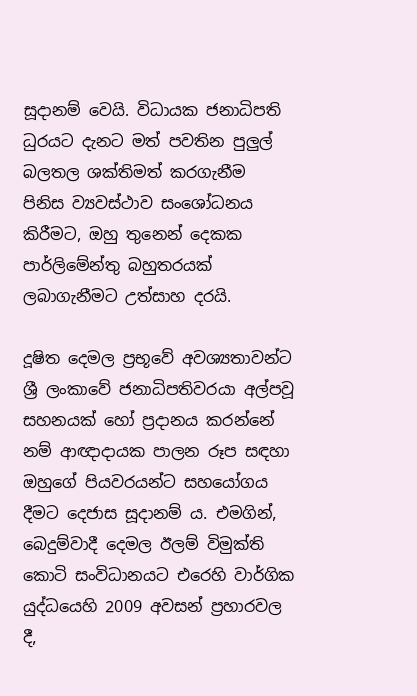සූදානම් වෙයි. විධායක ජනාධිපති ධුරයට දැනට මත් පවතින පුලුල් බලතල ශක්තිමත් කරගැනීම පිනිස ව්‍යවස්ථාව සංශෝධනය කිරීමට, ඔහු තුනෙන් දෙකක පාර්ලිමේන්තු බහුතරයක් ලබාගැනීමට උත්සාහ දරයි.

දූෂිත දෙමල ප්‍රභූවේ අවශ්‍යතාවන්ට ශ්‍රී ලංකාවේ ජනාධිපතිවරයා අල්පවූ සහනයක් හෝ ප්‍රදානය කරන්නේ නම් ආඥාදායක පාලන රූප සඳහා ඔහුගේ පියවරයන්ට සහයෝගය දීමට දෙජාස සූදානම් ය. එමගින්, බෙදුම්වාදී දෙමල ඊලම් විමුක්ති කොටි සංවිධානයට එරෙහි වාර්ගික යුද්ධයෙහි 2009 අවසන් ප්‍රහාරවල දී,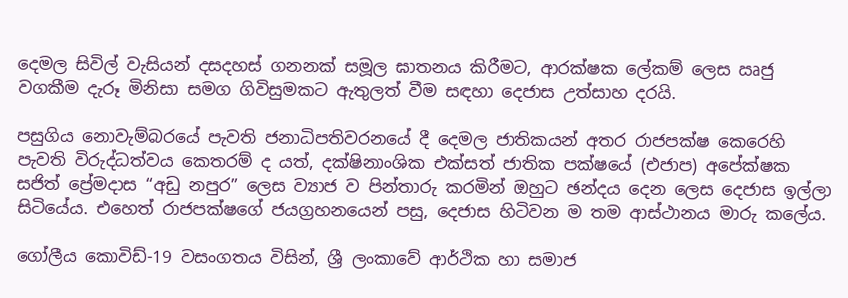දෙමල සිවිල් වැසියන් දසදහස් ගනනක් සමූල ඝාතනය කිරීමට, ආරක්ෂක ලේකම් ලෙස ඍජු වගකීම දැරූ මිනිසා සමග ගිවිසුමකට ඇතුලත් වීම සඳහා දෙජාස උත්සාහ දරයි.

පසුගිය නොවැම්බරයේ පැවති ජනාධිපතිවරනයේ දී දෙමල ජාතිකයන් අතර රාජපක්ෂ කෙරෙහි පැවති විරුද්ධත්වය කෙතරම් ද යත්, දක්ෂිනාංශික එක්සත් ජාතික පක්ෂයේ (එජාප) අපේක්ෂක සජිත් ප්‍රේමදාස “අඩු නපුර” ලෙස ව්‍යාජ ව පින්තාරු කරමින් ඔහුට ඡන්දය දෙන ලෙස දෙජාස ඉල්ලා සිටියේය. එහෙත් රාජපක්ෂගේ ජයග්‍රහනයෙන් පසු, දෙජාස හිටිවන ම තම ආස්ථානය මාරු කලේය.

ගෝලීය කොවිඩ්-19 වසංගතය විසින්, ශ්‍රී ලංකාවේ ආර්ථික හා සමාජ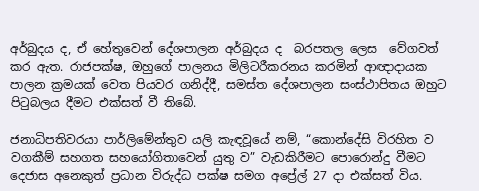අර්බුදය ද, ඒ හේතුවෙන් දේශපාලන අර්බුදය ද  බරපතල ලෙස  වේගවත් කර ඇත. රාජපක්ෂ, ඔහුගේ පාලනය මිලිටරීකරනය කරමින් ආඥාදායක පාලන ක්‍රමයක් වෙත පියවර ගනිද්දී, සමස්ත දේශපාලන සංස්ථාපිතය ඔහුට පිටුබලය දීමට එක්සත් වී තිබේ.

ජනාධිපතිවරයා පාර්ලිමේන්තුව යලි කැඳවූයේ නම්, “කොන්දේසි විරහිත ව වගකීම් සහගත සහයෝගිතාවෙන් යුතු ව” වැඩකිරීමට පොරොන්දු වීමට දෙජාස අනෙකුත් ප්‍රධාන විරුද්ධ පක්ෂ සමග අප්‍රේල් 27 දා එක්සත් විය.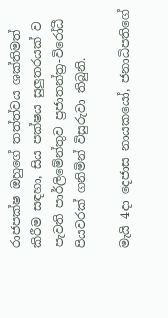රාජපක්ෂ ඔහුගේ තත්ත්වය ශක්තිමත් කිරීම සඳහා, සිය පක්ෂය සුලුතරයක් ව පැවති පාර්ලිමේන්තුව ප්‍රජාතන්ත්‍ර-විරෝධී පියවරක් ගනිමින් විසුරුවා තිබුනි.

මැයි 4දා දෙජාස නායකයෝ, ජනාධිපතිගේ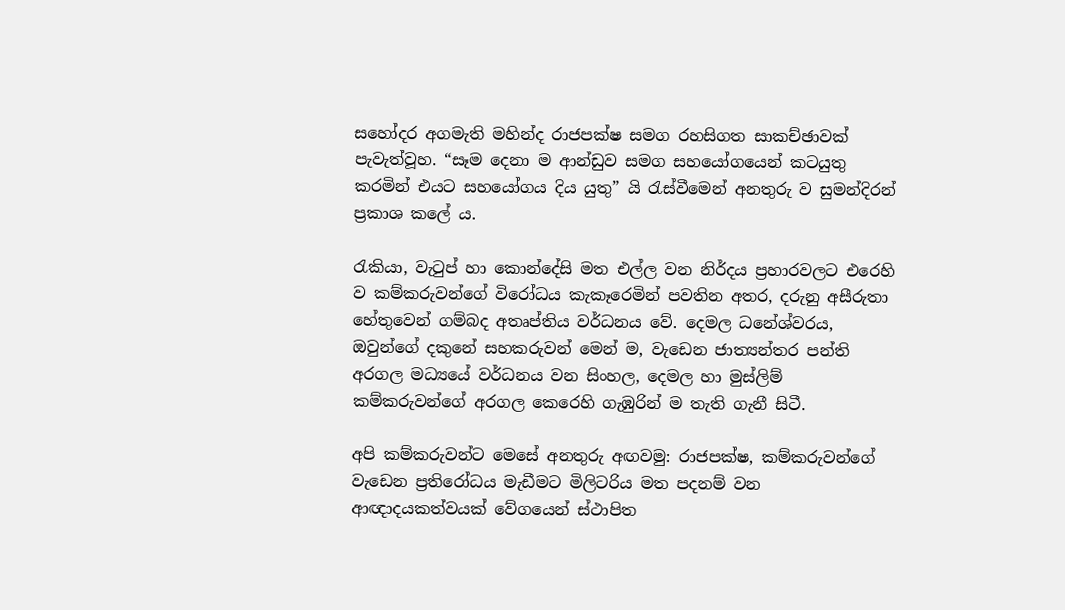සහෝදර අගමැති මහින්ද රාජපක්ෂ සමග රහසිගත සාකච්ඡාවක් පැවැත්වූහ. “සෑම දෙනා ම ආන්ඩුව සමග සහයෝගයෙන් කටයුතු කරමින් එයට සහයෝගය දිය යුතු” යි රැස්වීමෙන් අනතුරු ව සුමන්දිරන් ප්‍රකාශ කලේ ය.

රැකියා, වැටුප් හා කොන්දේසි මත එල්ල වන නිර්දය ප්‍රහාරවලට එරෙහි ව කම්කරුවන්ගේ විරෝධය කැකෑරෙමින් පවතින අතර, දරුනු අසීරුතා හේතුවෙන් ගම්බද අතෘප්තිය වර්ධනය වේ. දෙමල ධනේශ්වරය, ඔවුන්ගේ දකුනේ සහකරුවන් මෙන් ම, වැඩෙන ජාත්‍යන්තර පන්ති අරගල මධ්‍යයේ වර්ධනය වන සිංහල, දෙමල හා මුස්ලිම් කම්කරුවන්ගේ අරගල කෙරෙහි ගැඹුරින් ම තැති ගැනී සිටී.

අපි කම්කරුවන්ට මෙසේ අනතුරු අඟවමු: රාජපක්ෂ, කම්කරුවන්ගේ වැඩෙන ප්‍රතිරෝධය මැඩීමට මිලිටරිය මත පදනම් වන ආඥාදයකත්වයක් වේගයෙන් ස්ථාපිත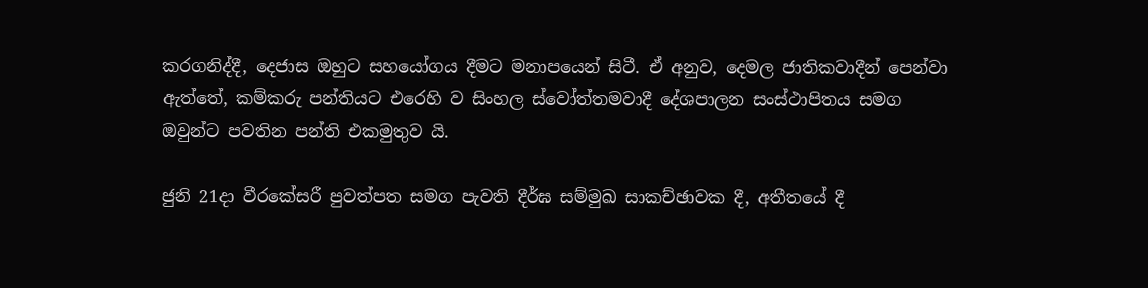කරගනිද්දී, දෙජාස ඔහුට සහයෝගය දීමට මනාපයෙන් සිටී. ඒ අනුව, දෙමල ජාතිකවාදීන් පෙන්වා ඇත්තේ, කම්කරු පන්තියට එරෙහි ව සිංහල ස්වෝත්තමවාදී දේශපාලන සංස්ථාපිතය සමග ඔවුන්ට පවතින පන්ති එකමුතුව යි.

ජුනි 21දා වීරකේසරී පුවත්පත සමග පැවති දීර්ඝ සම්මුඛ සාකච්ඡාවක දී, අතීතයේ දී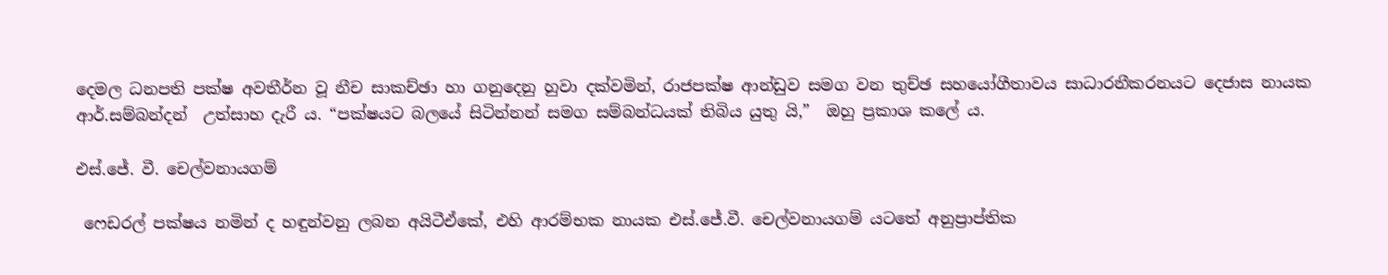දෙමල ධනපති පක්ෂ අවතීර්න වූ නීච සාකච්ඡා හා ගනුදෙනු හුවා දක්වමින්, රාජපක්ෂ ආන්ඩුව සමග වන තුච්ඡ සහයෝගීතාවය සාධාරනීකරනයට දෙජාස නායක ආර්.සම්බන්දන්  උත්සාහ දැරී ය. “පක්ෂයට බලයේ සිටින්නන් සමග සම්බන්ධයක් තිබිය යුතු යි,”  ඔහු ප්‍රකාශ කලේ ය.

එස්.ජේ. වී. චෙල්වනායගම්

 ෆෙඩරල් පක්ෂය නමින් ද හඳුන්වනු ලබන අයිටීඒකේ, එහි ආරම්භක නායක එස්.ජේ.වී. චෙල්වනායගම් යටතේ අනුප්‍රාප්තික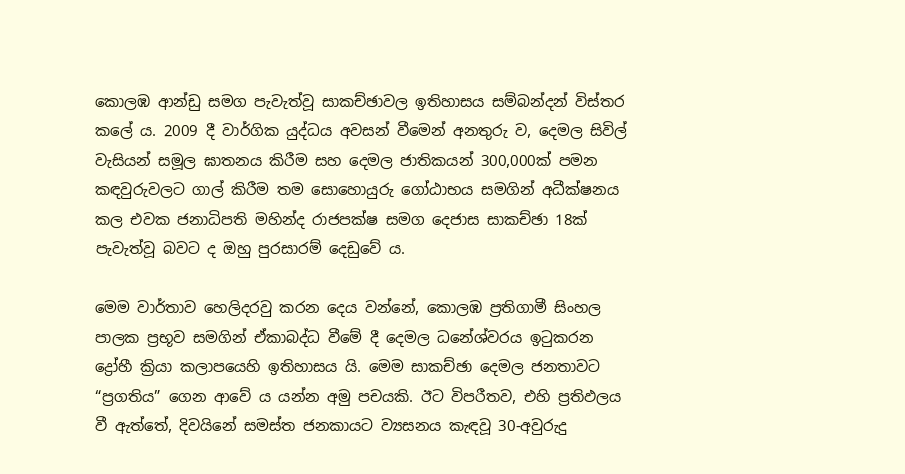කොලඹ ආන්ඩු සමග පැවැත්වූ සාකච්ඡාවල ඉතිහාසය සම්බන්දන් විස්තර කලේ ය. 2009 දී වාර්ගික යුද්ධය අවසන් වීමෙන් අනතුරු ව, දෙමල සිවිල් වැසියන් සමූල ඝාතනය කිරීම සහ දෙමල ජාතිකයන් 300,000ක් පමන කඳවුරුවලට ගාල් කිරීම තම සොහොයුරු ගෝඨාභය සමගින් අධීක්ෂනය කල එවක ජනාධිපති මහින්ද රාජපක්ෂ සමග දෙජාස සාකච්ඡා 18ක් පැවැත්වූ බවට ද ඔහු පුරසාරම් දෙඩුවේ ය.

මෙම වාර්තාව හෙලිදරවු කරන දෙය වන්නේ, කොලඹ ප්‍රතිගාමී සිංහල පාලක ප්‍රභූව සමගින් ඒකාබද්ධ වීමේ දී දෙමල ධනේශ්වරය ඉටුකරන ද්‍රෝහී ක්‍රියා කලාපයෙහි ඉතිහාසය යි. මෙම සාකච්ඡා දෙමල ජනතාවට “ප්‍රගතිය” ගෙන ආවේ ය යන්න අමු පචයකි. ඊට විපරීතව, එහි ප්‍රතිඵලය වී ඇත්තේ, දිවයිනේ සමස්ත ජනකායට ව්‍යසනය කැඳවූ 30-අවුරුදු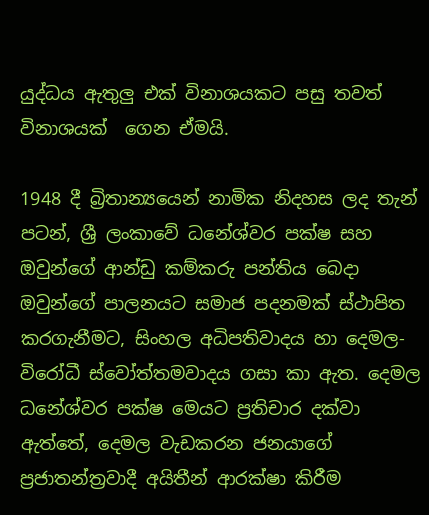යුද්ධය ඇතුලු එක් විනාශයකට පසු තවත් විනාශයක්  ගෙන ඒමයි.

1948 දී බ්‍රිතාන්‍යයෙන් නාමික නිදහස ලද තැන් පටන්, ශ්‍රී ලංකාවේ ධනේශ්වර පක්ෂ සහ ඔවුන්ගේ ආන්ඩු කම්කරු පන්තිය බෙදා ඔවුන්ගේ පාලනයට සමාජ පදනමක් ස්ථාපිත කරගැනීමට, සිංහල අධිපතිවාදය හා දෙමල-විරෝධී ස්වෝත්තමවාදය ගසා කා ඇත. දෙමල ධනේශ්වර පක්ෂ මෙයට ප්‍රතිචාර දක්වා ඇත්තේ, දෙමල වැඩකරන ජනයාගේ ප්‍රජාතන්ත්‍රවාදී අයිතීන් ආරක්ෂා කිරීම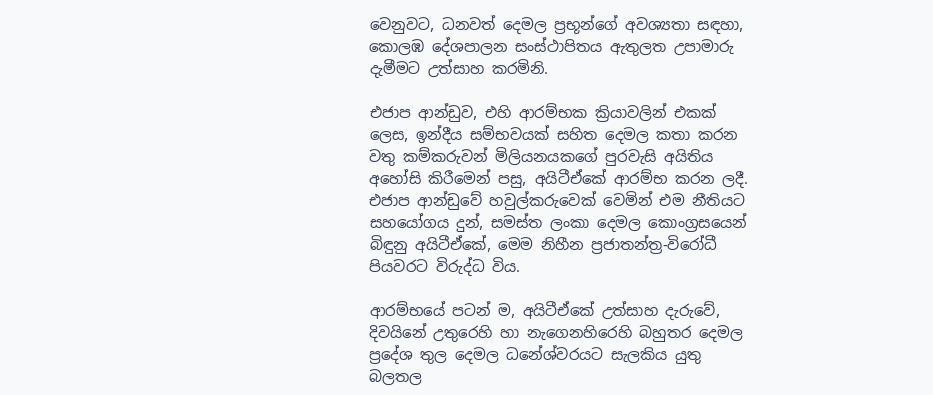වෙනුවට, ධනවත් දෙමල ප්‍රභූන්ගේ අවශ්‍යතා සඳහා, කොලඹ දේශපාලන සංස්ථාපිතය ඇතුලත උපාමාරු දැමීමට උත්සාහ කරමිනි.

එජාප ආන්ඩුව, එහි ආරම්භක ක්‍රියාවලින් එකක් ලෙස, ඉන්දීය සම්භවයක් සහිත දෙමල කතා කරන වතු කම්කරුවන් මිලියනයකගේ පුරවැසි අයිතිය අහෝසි කිරීමෙන් පසු, අයිටීඒකේ ආරම්භ කරන ලදී. එජාප ආන්ඩුවේ හවුල්කරුවෙක් වෙමින් එම නීතියට සහයෝගය දුන්, සමස්ත ලංකා දෙමල කොංග්‍රසයෙන් බිඳුනු අයිටීඒකේ, මෙම නිහීන ප්‍රජාතන්ත්‍ර-විරෝධී පියවරට විරුද්ධ විය.

ආරම්භයේ පටන් ම, අයිටීඒකේ උත්සාහ දැරුවේ, දිවයිනේ උතුරෙහි හා නැගෙනහිරෙහි බහුතර දෙමල ප්‍රදේශ තුල දෙමල ධනේශ්වරයට සැලකිය යුතු බලතල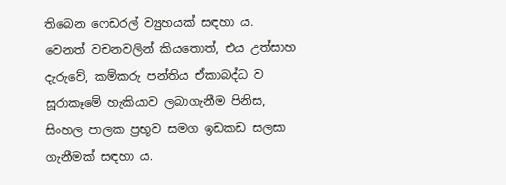තිබෙන ෆෙඩරල් ව්‍යුහයක් සඳහා ය. වෙනත් වචනවලින් කියතොත්, එය උත්සාහ දැරුවේ, කම්කරු පන්තිය ඒකාබද්ධ ව සූරාකෑමේ හැකියාව ලබාගැනීම පිනිස, සිංහල පාලක ප්‍රභූව සමග ඉඩකඩ සලසා ගැනීමක් සඳහා ය.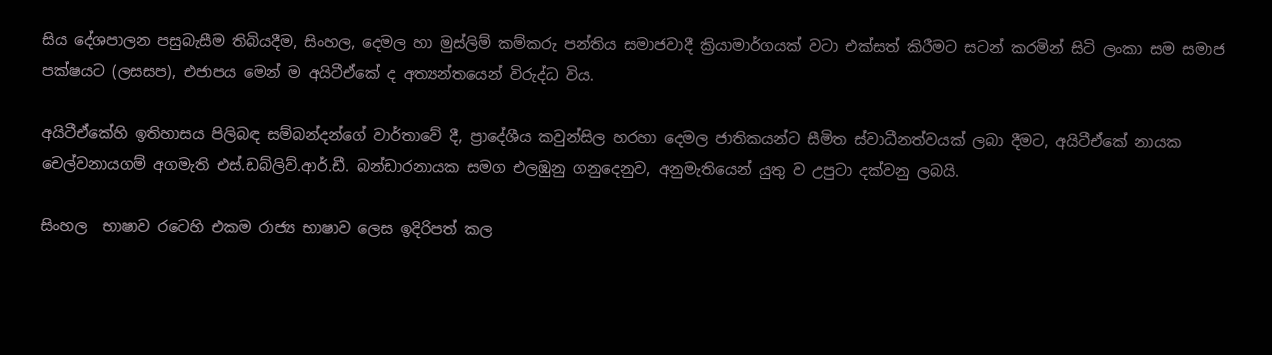සිය දේශපාලන පසුබැසීම තිබියදීම, සිංහල, දෙමල හා මුස්ලිම් කම්කරු පන්තිය සමාජවාදී ක්‍රියාමාර්ගයක් වටා එක්සත් කිරීමට සටන් කරමින් සිටි ලංකා සම සමාජ පක්ෂයට (ලසසප), එජාපය මෙන් ම අයිටීඒකේ ද අත්‍යන්තයෙන් විරුද්ධ විය.

අයිටීඒකේහි ඉතිහාසය පිලිබඳ සම්බන්දන්ගේ වාර්තාවේ දී, ප්‍රාදේශීය කවුන්සිල හරහා දෙමල ජාතිකයන්ට සීමිත ස්වාධීනත්වයක් ලබා දීමට, අයිටීඒකේ නායක චෙල්වනායගම් අගමැති එස්.ඩබ්ලිව්.ආර්.ඩී. බන්ඩාරනායක සමග එලඹුනු ගනුදෙනුව, අනුමැතියෙන් යුතු ව උපුටා දක්වනු ලබයි.

සිංහල  භාෂාව රටෙහි එකම රාජ්‍ය භාෂාව ලෙස ඉදිරිපත් කල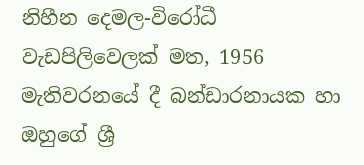නිහීන දෙමල-විරෝධී වැඩපිලිවෙලක් මත, 1956 මැතිවරනයේ දී බන්ඩාරනායක හා ඔහුගේ ශ්‍රී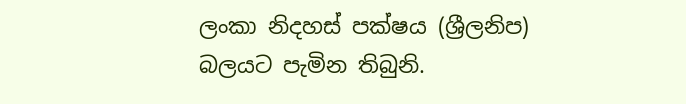ලංකා නිදහස් පක්ෂය (ශ්‍රීලනිප) බලයට පැමින තිබුනි.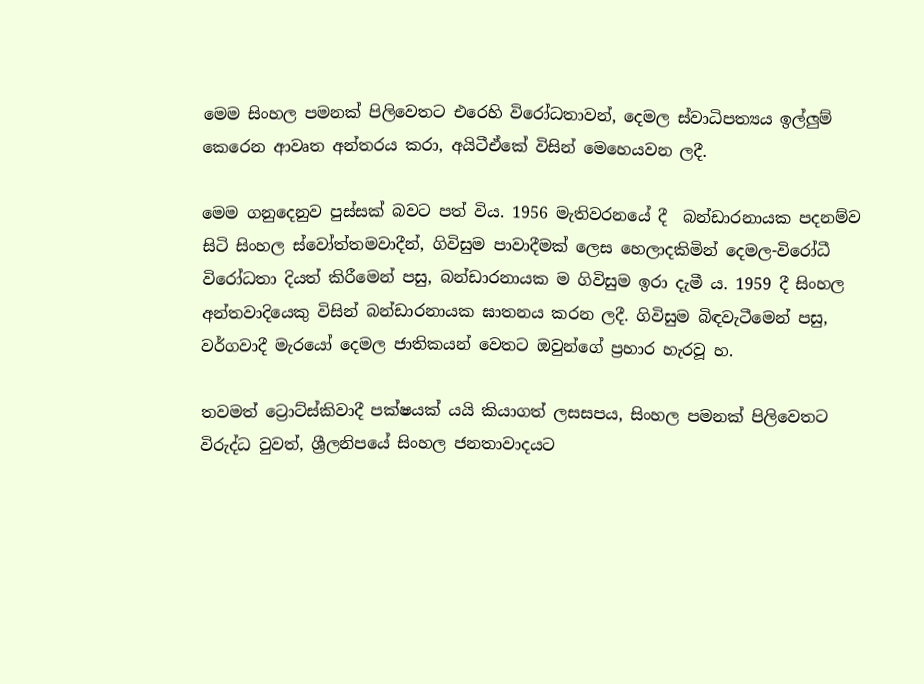මෙම සිංහල පමනක් පිලිවෙතට එරෙහි විරෝධතාවන්, දෙමල ස්වාධිපත්‍යය ඉල්ලුම් කෙරෙන ආවෘත අන්තරය කරා, අයිටීඒකේ විසින් මෙහෙයවන ලදී.

මෙම ගනුදෙනුව පුස්සක් බවට පත් විය. 1956 මැතිවරනයේ දී  බන්ඩාරනායක පදනම්ව සිටි සිංහල ස්වෝත්තමවාදීන්, ගිවිසුම පාවාදීමක් ලෙස හෙලාදකිමින් දෙමල-විරෝධී විරෝධතා දියත් කිරීමෙන් පසු, බන්ඩාරනායක ම ගිවිසුම ඉරා දැමී ය. 1959 දී සිංහල අන්තවාදියෙකු විසින් බන්ඩාරනායක ඝාතනය කරන ලදී. ගිවිසුම බිඳවැටීමෙන් පසු, වර්ගවාදී මැරයෝ දෙමල ජාතිකයන් වෙතට ඔවුන්ගේ ප්‍රහාර හැරවූ හ.

තවමත් ට්‍රොට්ස්කිවාදී පක්ෂයක් යයි කියාගත් ලසසපය, සිංහල පමනක් පිලිවෙතට විරුද්ධ වුවත්, ශ්‍රීලනිපයේ සිංහල ජනතාවාදයට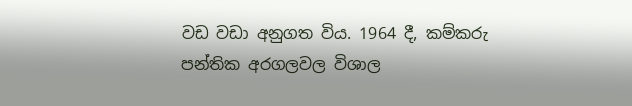වඩ වඩා අනුගත විය. 1964 දී, කම්කරු පන්තික අරගලවල විශාල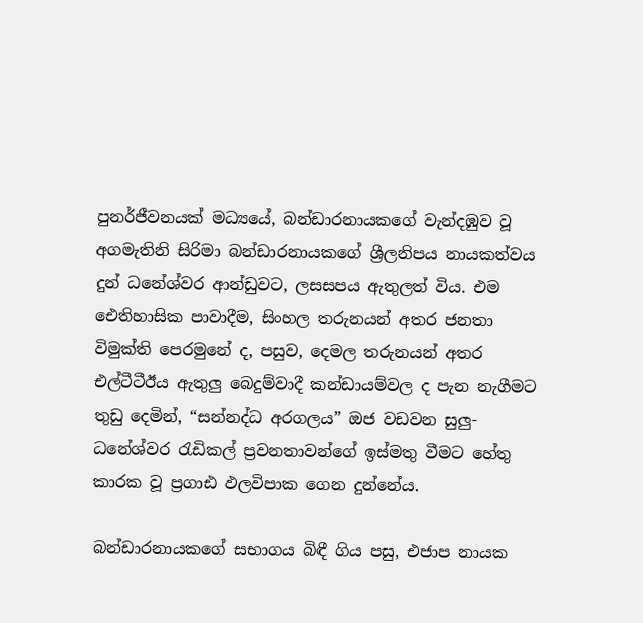පුනර්ජීවනයක් මධ්‍යයේ, බන්ඩාරනායකගේ වැන්දඹුව වූ අගමැතිනි සිරිමා බන්ඩාරනායකගේ ශ්‍රීලනිපය නායකත්වය දුන් ධනේශ්වර ආන්ඩුවට, ලසසපය ඇතුලත් විය. එම  ඓතිහාසික පාවාදීම, සිංහල තරුනයන් අතර ජනතා විමුක්ති පෙරමුනේ ද, පසුව, දෙමල තරුනයන් අතර එල්ටීටීඊය ඇතුලු බෙදුම්වාදී කන්ඩායම්වල ද පැන නැගීමට තුඩු දෙමින්, “සන්නද්ධ අරගලය” ඔජ වඩවන සුලු-ධනේශ්වර රැඩිකල් ප්‍රවනතාවන්ගේ ඉස්මතු වීමට හේතු කාරක වූ ප්‍රගාඪ ඵලවිපාක ගෙන දුන්නේය.

බන්ඩාරනායකගේ සභාගය බිඳී ගිය පසු, එජාප නායක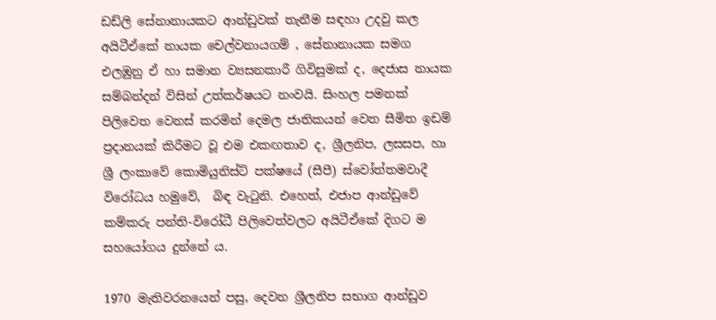ඩඩ්ලි සේනානායකට ආන්ඩුවක් තැනීම සඳහා උදවු කල අයිටීඒකේ නායක චෙල්වනායගම් , සේනානායක සමග එලඹුනු ඒ හා සමාන ව්‍යසනකාරී ගිවිසුමක් ද, දෙජාස නායක සම්බන්දන් විසින් උත්කර්ෂයට නංවයි. සිංහල පමනක් පිලිවෙත වෙනස් කරමින් දෙමල ජාතිකයන් වෙත සීමිත ඉඩම් ප්‍රදානයක් කිරීමට වූ එම එකඟතාව ද, ශ්‍රීලනිප, ලසසප, හා ශ්‍රී ලංකාවේ කොමියුනිස්ට් පක්ෂයේ (සීපී) ස්වෝත්තමවාදී විරෝධය හමුවේ,  බිඳ වැටුනි. එහෙත්, එජාප ආන්ඩුවේ කම්කරු පන්ති-විරෝධී පිලිවෙත්වලට අයිටීඒකේ දිගට ම සහයෝගය දුන්නේ ය.

1970 මැතිවරනයෙන් පසු, දෙවන ශ්‍රීලනිප සභාග ආන්ඩුව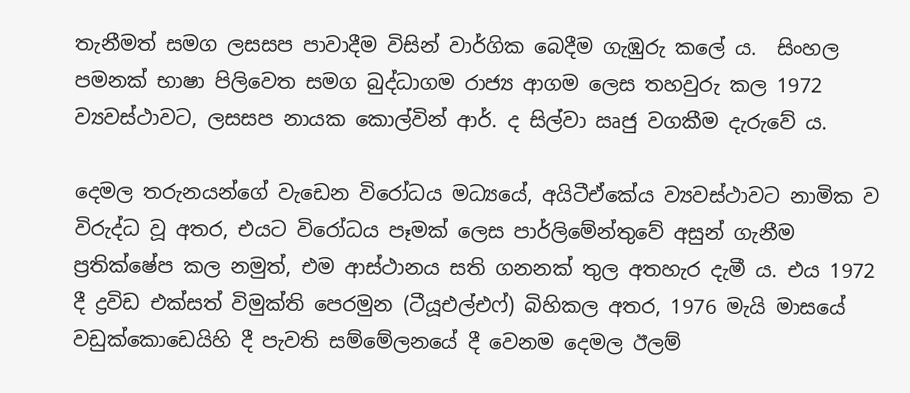තැනීමත් සමග ලසසප පාවාදීම විසින් වාර්ගික බෙදීම ගැඹුරු කලේ ය.  සිංහල පමනක් භාෂා පිලිවෙත සමග බුද්ධාගම රාජ්‍ය ආගම ලෙස තහවුරු කල 1972 ව්‍යවස්ථාවට, ලසසප නායක කොල්වින් ආර්. ද සිල්වා ඍජු වගකීම දැරුවේ ය.

දෙමල තරුනයන්ගේ වැඩෙන විරෝධය මධ්‍යයේ, අයිටීඒකේය ව්‍යවස්ථාවට නාමික ව විරුද්ධ වූ අතර, එයට විරෝධය පෑමක් ලෙස පාර්ලිමේන්තුවේ අසුන් ගැනීම ප්‍රතික්ෂේප කල නමුත්, එම ආස්ථානය සති ගනනක් තුල අතහැර දැමී ය. එය 1972 දී ද්‍රවිඩ එක්සත් විමුක්ති පෙරමුන (ටීයූඑල්එෆ්) බිහිකල අතර, 1976 මැයි මාසයේ වඩුක්කොඩෙයිහි දී පැවති සම්මේලනයේ දී වෙනම දෙමල ඊලම්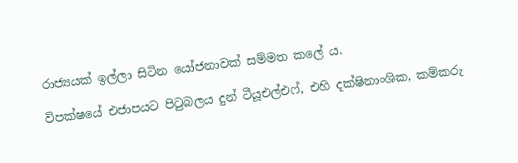රාජ්‍යයක් ඉල්ලා සිටින යෝජනාවක් සම්මත කලේ ය.

විපක්ෂයේ එජාපයට පිටුබලය දුන් ටීයූඑල්එෆ්, එහි දක්ෂිනාංශික, කම්කරු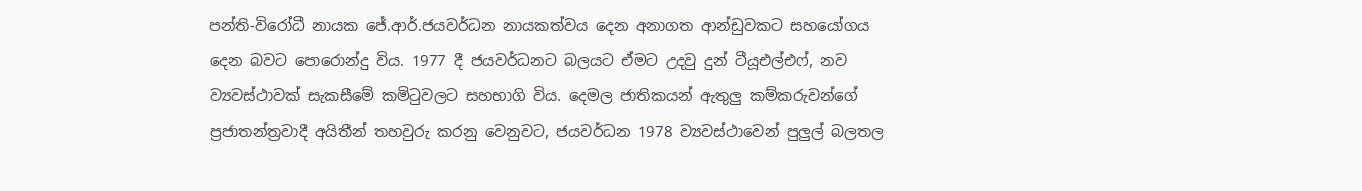පන්ති-විරෝධී නායක ජේ.ආර්.ජයවර්ධන නායකත්වය දෙන අනාගත ආන්ඩුවකට සහයෝගය දෙන බවට පොරොන්දු විය. 1977 දී ජයවර්ධනට බලයට ඒමට උදවු දුන් ටීයූඑල්එෆ්, නව ව්‍යවස්ථාවක් සැකසීමේ කමිටුවලට සහභාගි විය. දෙමල ජාතිකයන් ඇතුලු කම්කරුවන්ගේ ප්‍රජාතන්ත්‍රවාදී අයිතීන් තහවුරු කරනු වෙනුවට, ජයවර්ධන 1978 ව්‍යවස්ථාවෙන් පුලුල් බලතල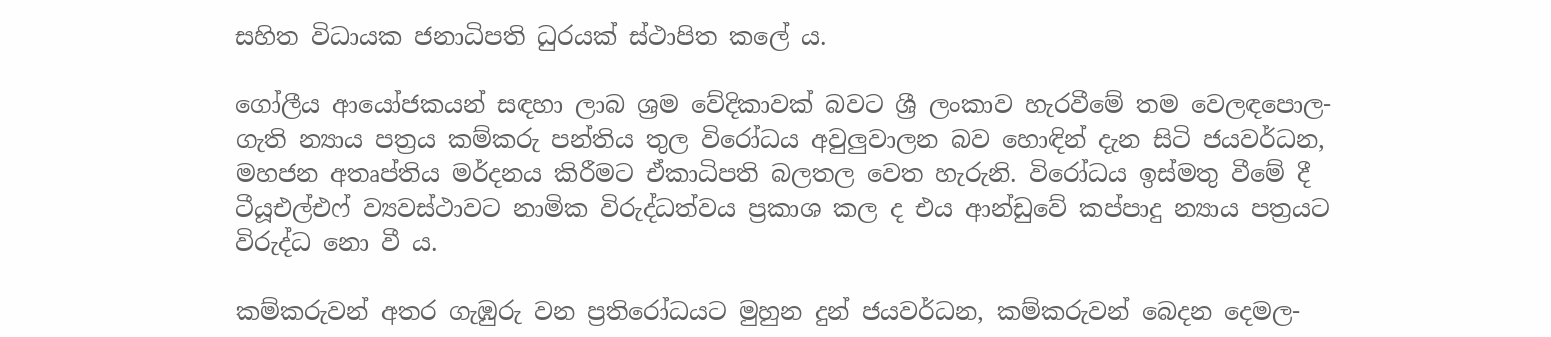සහිත විධායක ජනාධිපති ධුරයක් ස්ථාපිත කලේ ය.

ගෝලීය ආයෝජකයන් සඳහා ලාබ ශ්‍රම වේදිකාවක් බවට ශ්‍රී ලංකාව හැරවීමේ තම වෙලඳපොල-ගැති න්‍යාය පත්‍රය කම්කරු පන්තිය තුල විරෝධය අවුලුවාලන බව හොඳින් දැන සිටි ජයවර්ධන, මහජන අතෘප්තිය මර්දනය කිරීමට ඒකාධිපති බලතල වෙත හැරුනි. විරෝධය ඉස්මතු වීමේ දී ටීයූඑල්එෆ් ව්‍යවස්ථාවට නාමික විරුද්ධත්වය ප්‍රකාශ කල ද එය ආන්ඩුවේ කප්පාදු න්‍යාය පත්‍රයට විරුද්ධ නො වී ය.

කම්කරුවන් අතර ගැඹුරු වන ප්‍රතිරෝධයට මුහුන දුන් ජයවර්ධන, කම්කරුවන් බෙදන දෙමල-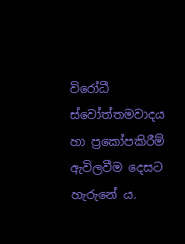විරෝධී ස්වෝත්තමවාදය හා ප්‍රකෝපකිරීම් ඇවිලවීම දෙසට හැරුනේ ය.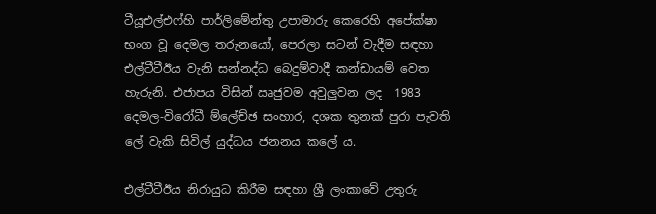ටීයූඑල්එෆ්හි පාර්ලිමේන්තු උපාමාරු කෙරෙහි අපේක්ෂා භංග වූ දෙමල තරුනයෝ, පෙරලා සටන් වැදීම සඳහා එල්ටීටීඊය වැනි සන්නද්ධ බෙදුම්වාදී කන්ඩායම් වෙත හැරුනි. එජාපය විසින් ඍජුවම අවුලුවන ලද  1983 දෙමල-විරෝධී ම්ලේච්ඡ සංහාර, දශක තුනක් පුරා පැවති ලේ වැකි සිවිල් යුද්ධය ජනනය කලේ ය.

එල්ටීටීඊය නිරායුධ කිරීම සඳහා ශ්‍රී ලංකාවේ උතුරු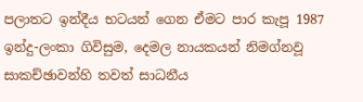පලාතට ඉන්දීය භටයන් ගෙන ඒමට පාර කැපූ 1987 ඉන්දු-ලංකා ගිවිසුම, දෙමල නායකයන් නිමග්නවූ සාකච්ඡාවන්හි තවත් සාධනීය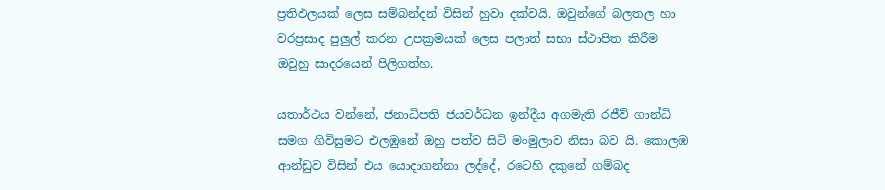ප්‍රතිඵලයක් ලෙස සම්බන්දන් විසින් හුවා දක්වයි. ඔවුන්ගේ බලතල හා වරප්‍රසාද පුලුල් කරන උපක්‍රමයක් ලෙස පලාත් සභා ස්ථාපිත කිරීම ඔවුහු සාදරයෙන් පිලිගත්හ.

යතාර්ථය වන්නේ, ජනාධිපති ජයවර්ධන ඉන්දීය අගමැති රජීව් ගාන්ධි සමග ගිවිසුමට එලඹුනේ ඔහු පත්ව සිටි මංමුලාව නිසා බව යි. කොලඹ ආන්ඩුව විසින් එය යොදාගන්නා ලද්දේ, රටෙහි දකුනේ ගම්බද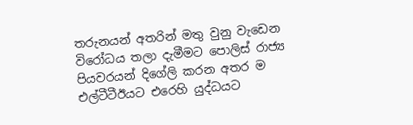තරුනයන් අතරින් මතු වුනු වැඩෙන විරෝධය තලා දැමීමට පොලිස් රාජ්‍ය පියවරයන් දිගේලි කරන අතර ම එල්ටීටීඊයට එරෙහි යුද්ධයට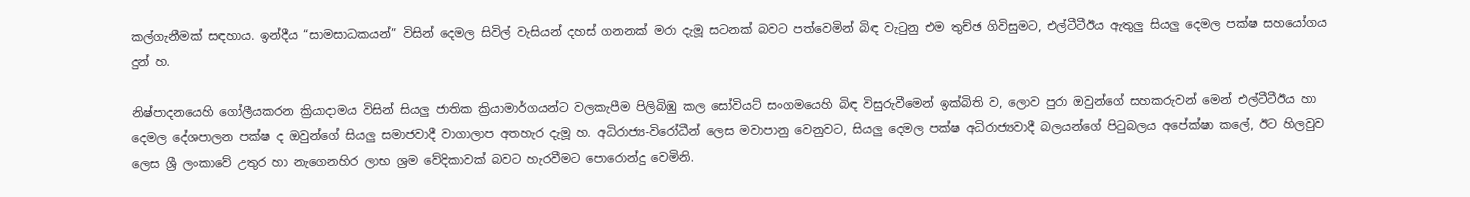කල්ගැනීමක් සඳහාය. ඉන්දීය “සාමසාධකයන්” විසින් දෙමල සිවිල් වැසියන් දහස් ගනනක් මරා දැමූ සටනක් බවට පත්වෙමින් බිඳ වැටුනු එම තුච්ඡ ගිවිසුමට, එල්ටීටීඊය ඇතුලු සියලු දෙමල පක්ෂ සහයෝගය දුන් හ.

නිෂ්පාදනයෙහි ගෝලීයකරන ක්‍රියාදාමය විසින් සියලු ජාතික ක්‍රියාමාර්ගයන්ට වලකැපීම පිලිබිඹු කල සෝවියට් සංගමයෙහි බිඳ විසුරුවීමෙන් ඉක්බිති ව, ලොව පුරා ඔවුන්ගේ සහකරුවන් මෙන් එල්ටීටීඊය හා දෙමල දේශපාලන පක්ෂ ද ඔවුන්ගේ සියලු සමාජවාදී වාගාලාප අතහැර දැමූ හ. අධිරාජ්‍ය-විරෝධීන් ලෙස මවාපානු වෙනුවට, සියලු දෙමල පක්ෂ අධිරාජ්‍යවාදී බලයන්ගේ පිටුබලය අපේක්ෂා කලේ, ඊට හිලවුව  ලෙස ශ්‍රී ලංකාවේ උතුර හා නැගෙනහිර ලාභ ශ්‍රම වේදිකාවක් බවට හැරවීමට පොරොන්දු වෙමිනි.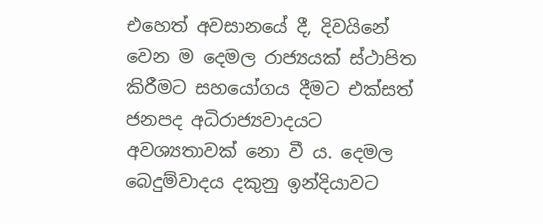එහෙත් අවසානයේ දී, දිවයිනේ වෙන ම දෙමල රාජ්‍යයක් ස්ථාපිත කිරීමට සහයෝගය දීමට එක්සත් ජනපද අධිරාජ්‍යවාදයට අවශ්‍යතාවක් නො වී ය. දෙමල බෙදුම්වාදය දකුනු ඉන්දියාවට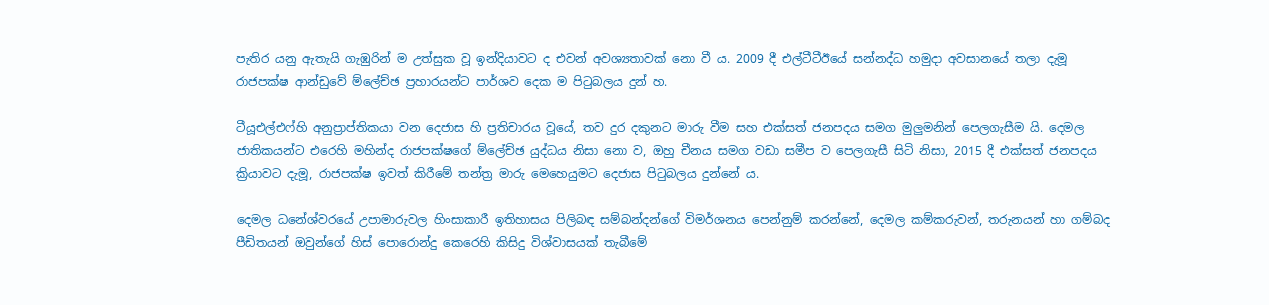පැතිර යනු ඇතැයි ගැඹුරින් ම උත්සුක වූ ඉන්දියාවට ද එවන් අවශ්‍යතාවක් නො වී ය. 2009 දී එල්ටීටීඊයේ සන්නද්ධ හමුදා අවසානයේ තලා දැමූ රාජපක්ෂ ආන්ඩුවේ ම්ලේච්ඡ ප්‍රහාරයන්ට පාර්ශව දෙක ම පිටුබලය දුන් හ.

ටීයූඑල්එෆ්හි අනුප්‍රාප්තිකයා වන දෙජාස හි ප්‍රතිචාරය වූයේ, තව දුර දකුනට මාරු වීම සහ එක්සත් ජනපදය සමග මුලුමනින් පෙලගැසීම යි. දෙමල ජාතිකයන්ට එරෙහි මහින්ද රාජපක්ෂගේ ම්ලේච්ඡ යුද්ධය නිසා නො ව, ඔහු චීනය සමග වඩා සමීප ව පෙලගැසී සිටි නිසා, 2015 දී එක්සත් ජනපදය ක්‍රියාවට දැමූ, රාජපක්ෂ ඉවත් කිරීමේ තන්ත්‍ර මාරු මෙහෙයුමට දෙජාස පිටුබලය දුන්නේ ය.

දෙමල ධනේශ්වරයේ උපාමාරුවල හිංසාකාරී ඉතිහාසය පිලිබඳ සම්බන්දන්ගේ විමර්ශනය පෙන්නුම් කරන්නේ, දෙමල කම්කරුවන්, තරුනයන් හා ගම්බද පීඩිතයන් ඔවුන්ගේ හිස් පොරොන්දු කෙරෙහි කිසිදු විශ්වාසයක් තැබීමේ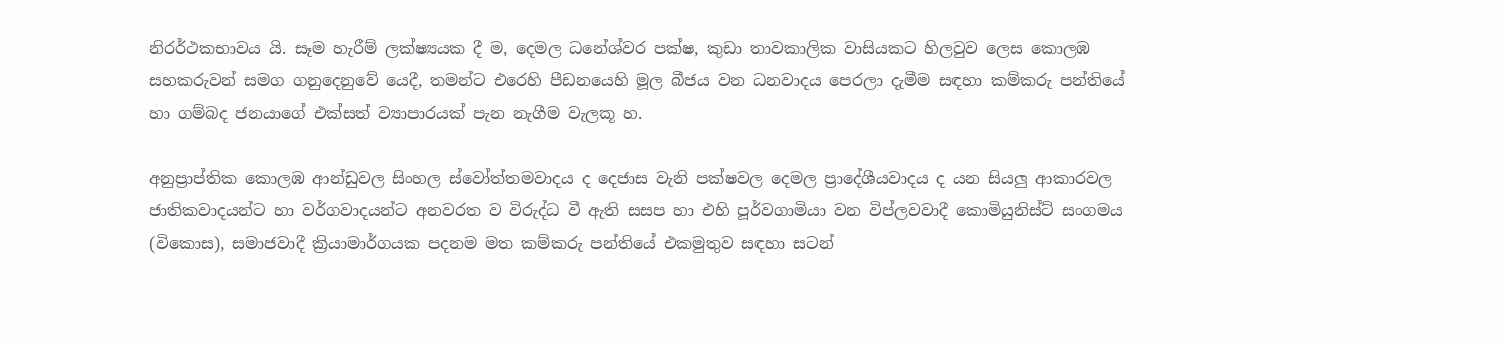නිරර්ථකභාවය යි. සෑම හැරීම් ලක්ෂ්‍යයක දී ම, දෙමල ධනේශ්වර පක්ෂ, කුඩා තාවකාලික වාසියකට හිලවුව ලෙස කොලඹ සහකරුවන් සමග ගනුදෙනුවේ යෙදී, තමන්ට එරෙහි පීඩනයෙහි මූල බීජය වන ධනවාදය පෙරලා දැමීම සඳහා කම්කරු පන්තියේ හා ගම්බද ජනයාගේ එක්සත් ව්‍යාපාරයක් පැන නැගීම වැලකූ හ.

අනුප්‍රාප්තික කොලඹ ආන්ඩුවල සිංහල ස්වෝත්තමවාදය ද දෙජාස වැනි පක්ෂවල දෙමල ප්‍රාදේශීයවාදය ද යන සියලු ආකාරවල ජාතිකවාදයන්ට හා වර්ගවාදයන්ට අනවරත ව විරුද්ධ වී ඇති සසප හා එහි පූර්වගාමියා වන විප්ලවවාදී කොමියුනිස්ට් සංගමය (විකොස), සමාජවාදී ක්‍රියාමාර්ගයක පදනම මත කම්කරු පන්තියේ එකමුතුව සඳහා සටන්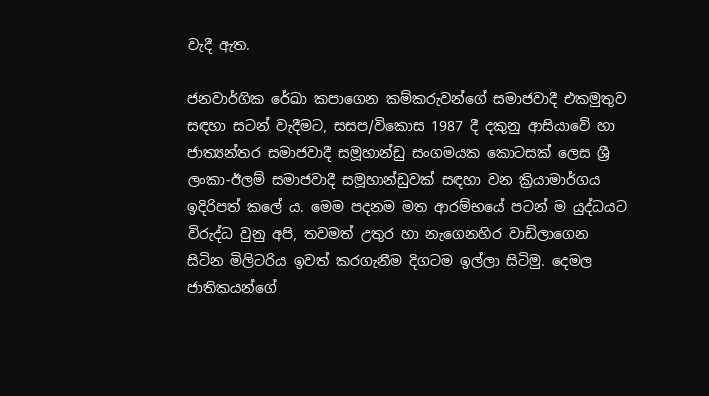වැදී ඇත.

ජනවාර්ගික රේඛා කපාගෙන කම්කරුවන්ගේ සමාජවාදී එකමුතුව සඳහා සටන් වැදීමට, සසප/විකොස 1987 දී දකුනු ආසියාවේ හා ජාත්‍යන්තර සමාජවාදී සමූහාන්ඩු සංගමයක කොටසක් ලෙස ශ්‍රී ලංකා-ඊලම් සමාජවාදී සමූහාන්ඩුවක් සඳහා වන ක්‍රියාමාර්ගය ඉදිරිපත් කලේ ය. මෙම පදනම මත ආරම්භයේ පටන් ම යුද්ධයට විරුද්ධ වුනු අපි, තවමත් උතුර හා නැගෙනහිර වාඩිලාගෙන සිටින මිලිටරිය ඉවත් කරගැනීම දිගටම ඉල්ලා සිටිමු. දෙමල ජාතිකයන්ගේ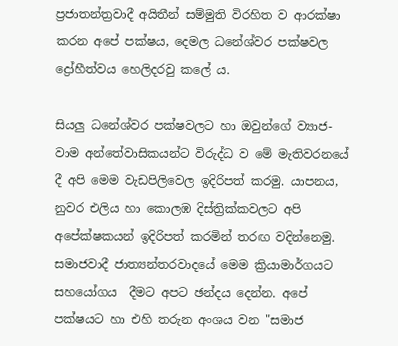ප්‍රජාතන්ත්‍රවාදී අයිතීන් සම්මුති විරහිත ව ආරක්ෂා කරන අපේ පක්ෂය, දෙමල ධනේශ්වර පක්ෂවල ද්‍රෝහීත්වය හෙලිදරවු කලේ ය.

සියලු ධනේශ්වර පක්ෂවලට හා ඔවුන්ගේ ව්‍යාජ-වාම අන්තේවාසිකයන්ට විරුද්ධ ව මේ මැතිවරනයේ දී අපි මෙම වැඩපිලිවෙල ඉදිරිපත් කරමු. යාපනය, නුවර එලිය හා කොලඹ දිස්ත්‍රික්කවලට අපි අපේක්ෂකයන් ඉදිරිපත් කරමින් තරඟ වදින්නෙමු. සමාජවාදී ජාත්‍යන්තරවාදයේ මෙම ක්‍රියාමාර්ගයට සහයෝගය  දීමට අපට ඡන්දය දෙන්න. අපේ පක්ෂයට හා එහි තරුන අංශය වන "සමාජ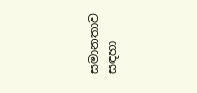සමානතාව සඳහා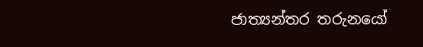ජාත්‍යන්තර තරුනයෝ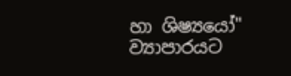හා ශිෂ්‍යයෝ" ව්‍යාපාරයට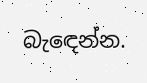බැඳෙන්න.